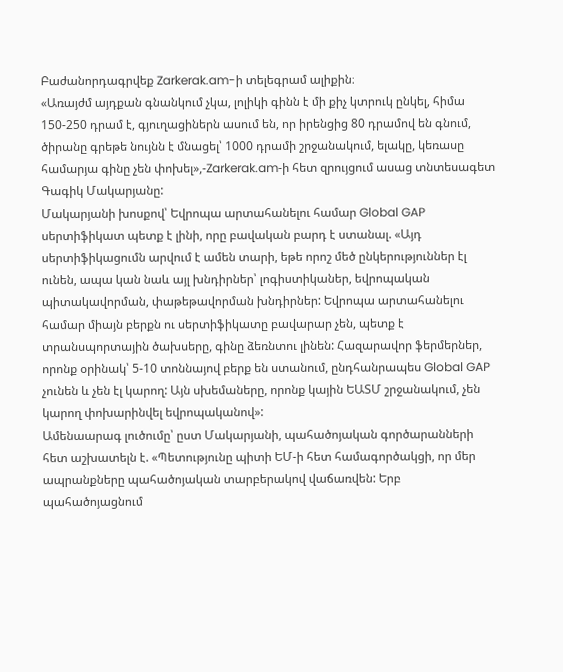Բաժանորդագրվեք Zarkerak.am-ի տելեգրամ ալիքին։
«Առայժմ այդքան գնանկում չկա, լոլիկի գինն է մի քիչ կտրուկ ընկել, հիմա 150-250 դրամ է, գյուղացիներն ասում են, որ իրենցից 80 դրամով են գնում, ծիրանը գրեթե նույնն է մնացել՝ 1000 դրամի շրջանակում, ելակը, կեռասը համարյա գինը չեն փոխել»,-Zarkerak.am‑ի հետ զրույցում ասաց տնտեսագետ Գագիկ Մակարյանը:
Մակարյանի խոսքով՝ Եվրոպա արտահանելու համար Global GAP սերտիֆիկատ պետք է լինի, որը բավական բարդ է ստանալ. «Այդ սերտիֆիկացումն արվում է ամեն տարի, եթե որոշ մեծ ընկերություններ էլ ունեն, ապա կան նաև այլ խնդիրներ՝ լոգիստիկաներ, եվրոպական պիտակավորման, փաթեթավորման խնդիրներ: Եվրոպա արտահանելու համար միայն բերքն ու սերտիֆիկատը բավարար չեն, պետք է տրանսպորտային ծախսերը, գինը ձեռնտու լինեն: Հազարավոր ֆերմերներ, որոնք օրինակ՝ 5-10 տոննայով բերք են ստանում, ընդհանրապես Global GAP չունեն և չեն էլ կարող: Այն սխեմաները, որոնք կային ԵԱՏՄ շրջանակում, չեն կարող փոխարինվել եվրոպականով»:
Ամենաարագ լուծումը՝ ըստ Մակարյանի, պահածոյական գործարանների հետ աշխատելն է. «Պետությունը պիտի ԵՄ-ի հետ համագործակցի, որ մեր ապրանքները պահածոյական տարբերակով վաճառվեն: Երբ պահածոյացնում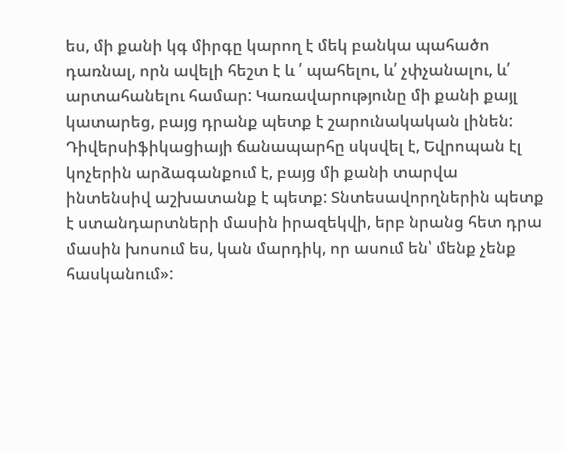ես, մի քանի կգ միրգը կարող է մեկ բանկա պահածո դառնալ, որն ավելի հեշտ է և ՛ պահելու, և՛ չփչանալու, և՛ արտահանելու համար: Կառավարությունը մի քանի քայլ կատարեց, բայց դրանք պետք է շարունակական լինեն: Դիվերսիֆիկացիայի ճանապարհը սկսվել է, Եվրոպան էլ կոչերին արձագանքում է, բայց մի քանի տարվա ինտենսիվ աշխատանք է պետք: Տնտեսավորղներին պետք է ստանդարտների մասին իրազեկվի, երբ նրանց հետ դրա մասին խոսում ես, կան մարդիկ, որ ասում են՝ մենք չենք հասկանում»: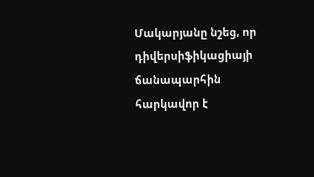Մակարյանը նշեց, որ դիվերսիֆիկացիայի ճանապարհին հարկավոր է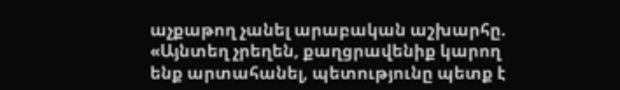աչքաթող չանել արաբական աշխարհը. «Այնտեղ չրեղեն, քաղցրավենիք կարող ենք արտահանել, պետությունը պետք է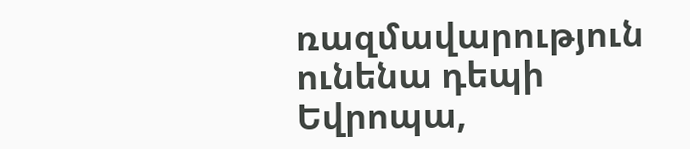ռազմավարություն ունենա դեպի Եվրոպա,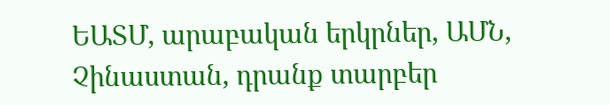ԵԱՏՄ, արաբական երկրներ, ԱՄՆ, Չինաստան, դրանք տարբեր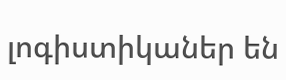լոգիստիկաներ են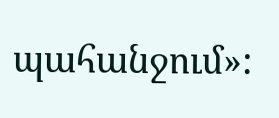պահանջում»: